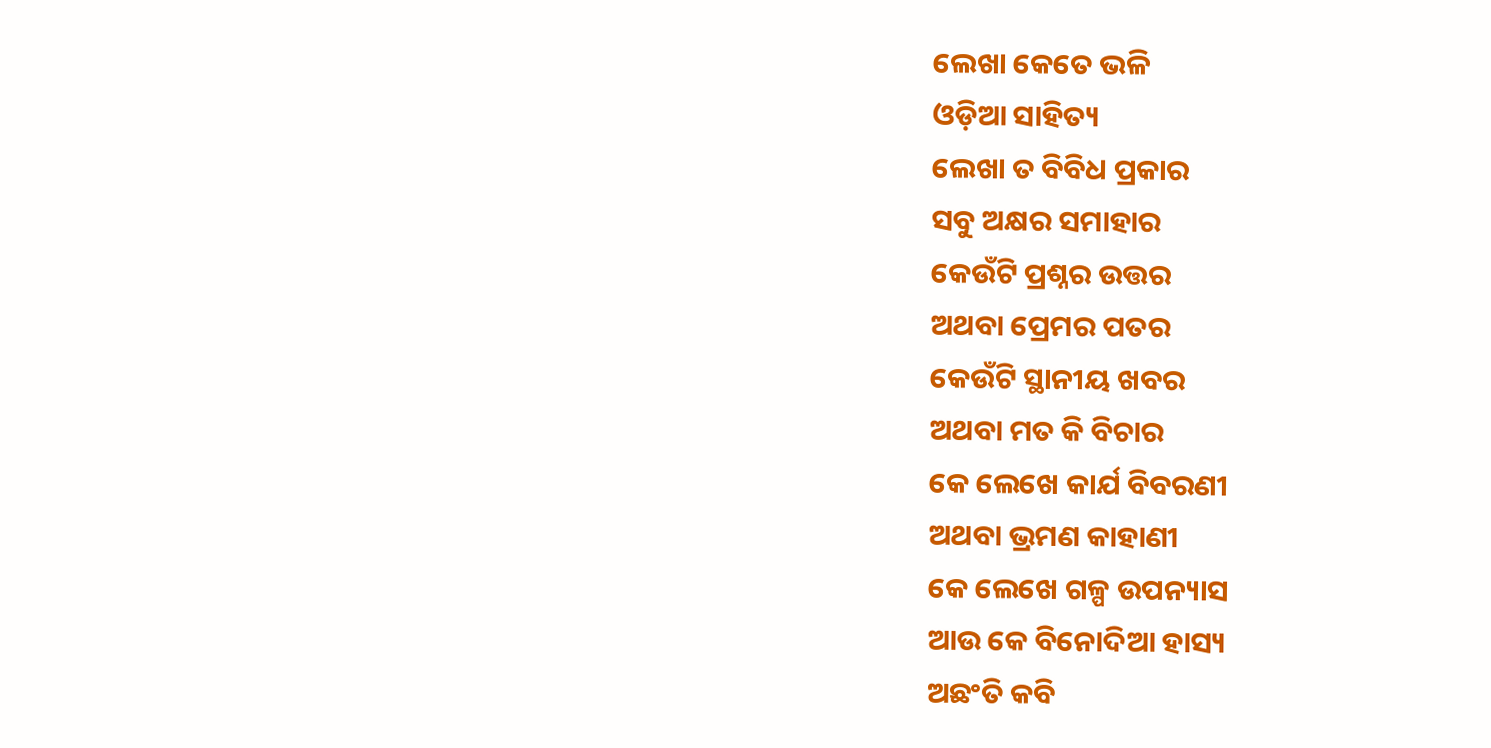ଲେଖା କେତେ ଭଳି
ଓଡ଼ିଆ ସାହିତ୍ୟ
ଲେଖା ତ ବିବିଧ ପ୍ରକାର
ସବୁ ଅକ୍ଷର ସମାହାର
କେଉଁଟି ପ୍ରଶ୍ନର ଉତ୍ତର
ଅଥବା ପ୍ରେମର ପତର
କେଉଁଟି ସ୍ଥାନୀୟ ଖବର
ଅଥବା ମତ କି ବିଚାର
କେ ଲେଖେ କାର୍ଯ ବିବରଣୀ
ଅଥବା ଭ୍ରମଣ କାହାଣୀ
କେ ଲେଖେ ଗଳ୍ପ ଉପନ୍ୟାସ
ଆଉ କେ ବିନୋଦିଆ ହାସ୍ୟ
ଅଛଂତି କବି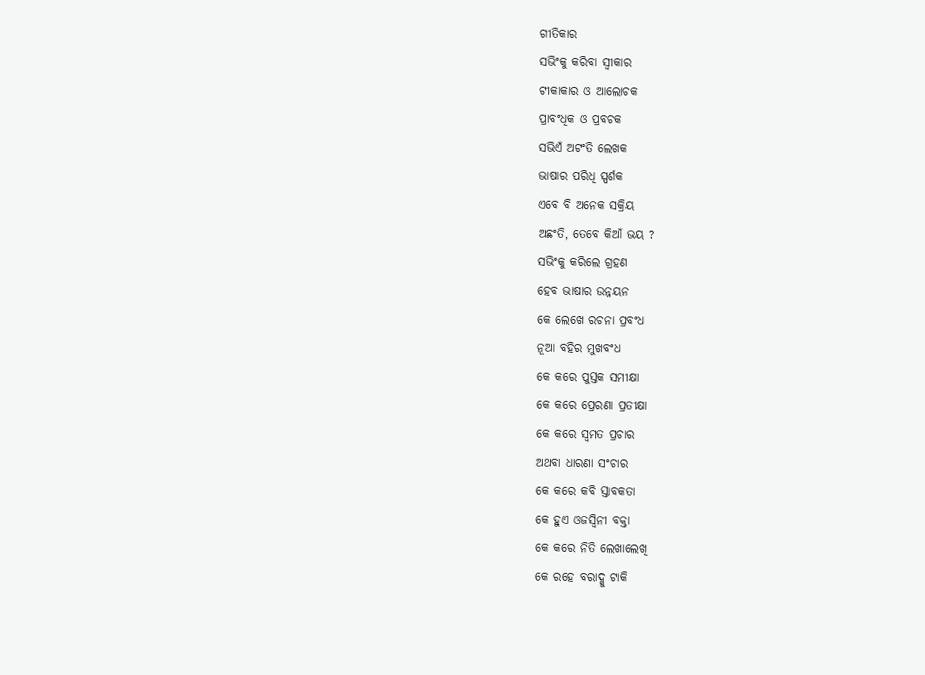ଗୀତିକାର
ସଭିଂକୁ କରିବା ସ୍ବୀକାର
ଟୀକାକାର ଓ ଆଲୋଚକ
ପ୍ରାବଂଧିକ ଓ ପ୍ରବଚକ
ସଭିଏଁ ଅଟଂତି ଲେଖକ
ଭାଷାର ପରିଧି ସ୍ପର୍ଶକ
ଏବେ ବି ଅନେକ ସକ୍ରିୟ
ଅଛଂତି, ତେବେ କିଆଁ ଭୟ ?
ସଭିଂକୁ କରିଲେ ଗ୍ରହଣ
ହେବ ଭାଷାର ଉନ୍ନୟନ
କେ ଲେଖେ ରଚନା ପ୍ରବଂଧ
ନୂଆ ବହିର ମୁଖବଂଧ
କେ କରେ ପୁସ୍ତକ ସମୀକ୍ଷା
କେ କରେ ପ୍ରେରଣା ପ୍ରତୀକ୍ଷା
କେ କରେ ସ୍ବମତ ପ୍ରଚାର
ଅଥବା ଧାରଣା ସଂଚାର
କେ କରେ କବି ସ୍ତାବକତା
କେ ହୁଏ ଓଜସ୍ବିନୀ ବକ୍ତା
କେ କରେ ନିତି ଲେଖାଲେଖି
କେ ରହେ ବରାଦ୍କୁ ଟାକି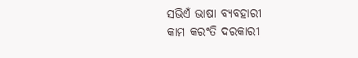ସଭିଏଁ ଭାଷା ବ୍ୟବହାରୀ
କାମ କରଂତି ଦରକାରୀ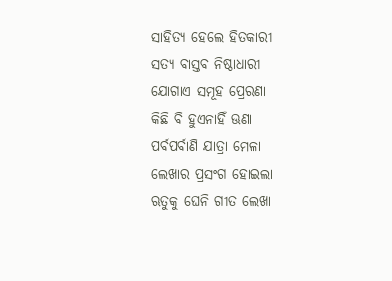ସାହିତ୍ୟ ହେଲେ ହିତକାରୀ
ସତ୍ୟ ବାସ୍ତବ ନିଷ୍ଠାଧାରୀ
ଯୋଗାଏ ସମୂହ ପ୍ରେରଣା
କିଛି ବି ହୁଏନାହିଁ ଊଣା
ପର୍ବପର୍ବାଣି ଯାତ୍ରା ମେଳା
ଲେଖାର ପ୍ରସଂଗ ହୋଇଲା
ଋତୁକୁ ଘେନି ଗୀତ ଲେଖା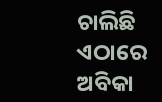ଚାଲିଛି ଏଠାରେ ଅବିକା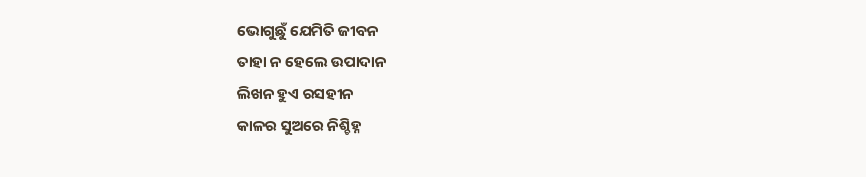ଭୋଗୁଛୁଁ ଯେମିତି ଜୀବନ
ତାହା ନ ହେଲେ ଉପାଦାନ
ଲିଖନ ହୁଏ ରସହୀନ
କାଳର ସୁଅରେ ନିଶ୍ଚିହ୍ନ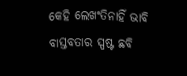କେହି ଲେଖଂତିନାହିଁ ଭାବି
ବାସ୍ତବତାର ସ୍ପଷ୍ଟ ଛବି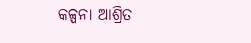କଳ୍ପନା ଆଶ୍ରିତ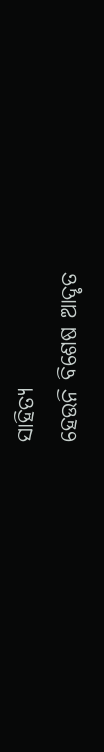ସାହିତ୍ୟ
ହେଉନି ବିଶେଷ ଆଦୃତ